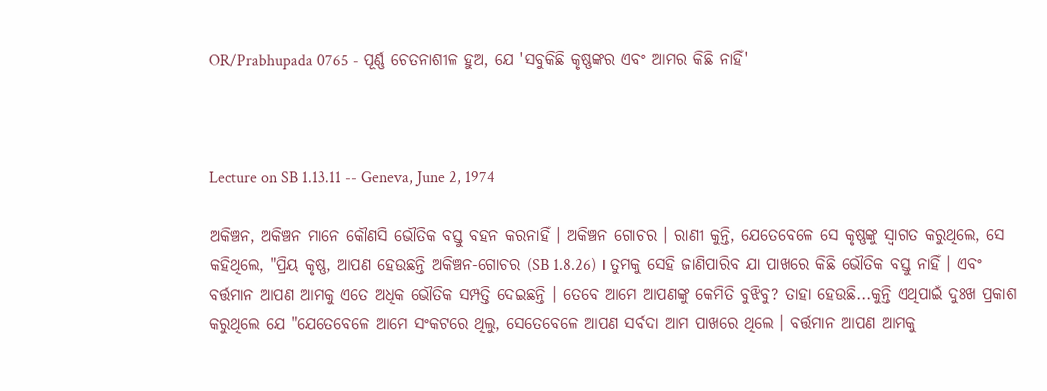OR/Prabhupada 0765 - ପୂର୍ଣ୍ଣ ଚେତନାଶୀଳ ହୁଅ, ଯେ 'ସବୁକିଛି କୃଷ୍ଣଙ୍କର ଏବଂ ଆମର କିଛି ନାହିଁ'



Lecture on SB 1.13.11 -- Geneva, June 2, 1974

ଅକିଞ୍ଚନ, ଅକିଞ୍ଚନ ମାନେ କୌଣସି ଭୌତିକ ବସ୍ତୁ ବହନ କରନାହିଁ । ଅକିଞ୍ଚନ ଗୋଚର । ରାଣୀ କୁନ୍ତି, ଯେତେବେଳେ ସେ କୃଷ୍ଣଙ୍କୁ ସ୍ଵାଗତ କରୁଥିଲେ, ସେ କହିଥିଲେ, "ପ୍ରିୟ କୃଷ୍ଣ, ଆପଣ ହେଉଛନ୍ତି ଅକିଞ୍ଚନ-ଗୋଚର (SB 1.8.26) । ତୁମକୁ ସେହି ଜାଣିପାରିବ ଯା ପାଖରେ କିଛି ଭୌତିକ ବସ୍ତୁ ନାହିଁ । ଏବଂ ବର୍ତ୍ତମାନ ଆପଣ ଆମକୁ ଏତେ ଅଧିକ ଭୌତିକ ସମ୍ପତ୍ତି ଦେଇଛନ୍ତି । ତେବେ ଆମେ ଆପଣଙ୍କୁ କେମିତି ବୁଝିବୁ? ତାହା ହେଉଛି...କୁନ୍ତି ଏଥିପାଇଁ ଦୁଃଖ ପ୍ରକାଶ କରୁଥିଲେ ଯେ "ଯେତେବେଳେ ଆମେ ସଂକଟରେ ଥିଲୁ, ସେତେବେଳେ ଆପଣ ସର୍ବଦା ଆମ ପାଖରେ ଥିଲେ । ବର୍ତ୍ତମାନ ଆପଣ ଆମକୁ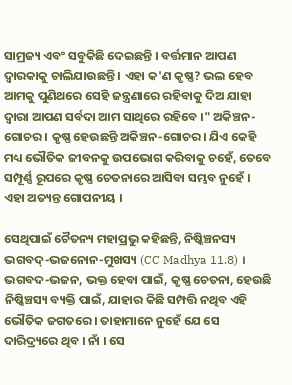ସାମ୍ରଜ୍ୟ ଏବଂ ସବୁକିଛି ଦେଇଛନ୍ତି । ବର୍ତ୍ତମାନ ଆପଣ ଦ୍ଵାରକାକୁ ଚାଲିଯାଉଛନ୍ତି । ଏହା କ'ଣ କୃଷ୍ଣ? ଭଲ ହେବ ଆମକୁ ପୁଣିଥରେ ସେହି ଜନ୍ତ୍ରଣାରେ ରହିବାକୁ ଦିଅ ଯାହା ଦ୍ଵାରା ଆପଣ ସର୍ବଦା ଆମ ସାଥିରେ ରହିବେ ।" ଅକିଞ୍ଚନ-ଗୋଚର । କୃଷ୍ଣ ହେଉଛନ୍ତି ଅକିଞ୍ଚନ-ଗୋଚର । ଯିଏ କେହି ମଧ୍ୟ ଭୌତିକ ଜୀବନକୁ ଉପଭୋଗ କରିବାକୁ ଚହେଁ, ତେବେ ସମ୍ପୂର୍ଣ୍ଣ ରୂପରେ କୃଷ୍ଣ ଚେତନାରେ ଆସିବା ସମ୍ଭବ ନୁହେଁ । ଏହା ଅତ୍ୟନ୍ତ ଗୋପନୀୟ ।

ସେଥିପାଇଁ ଚୈତନ୍ୟ ମହାପ୍ରଭୁ କହିଛନ୍ତି, ନିଷ୍କିଞ୍ଚନସ୍ୟ ଭଗବଦ୍-ଭଜନୋନ-ମୁଖସ୍ୟ (CC Madhya 11.8) । ଭଗବଦ-ଭଜନ, ଭକ୍ତ ହେବା ପାଇଁ, କୃଷ୍ଣ ଚେତନା, ହେଉଛି ନିଷ୍କିଞ୍ଚସ୍ୟ ବ୍ୟକ୍ତି ପାଇଁ, ଯାହାର କିଛି ସମ୍ପତ୍ତି ନଥିବ ଏହି ଭୌତିକ ଜଗତରେ । ତାହାମାନେ ନୁହେଁ ଯେ ସେ ଦାରିଦ୍ର୍ୟରେ ଥିବ । ନାଁ । ସେ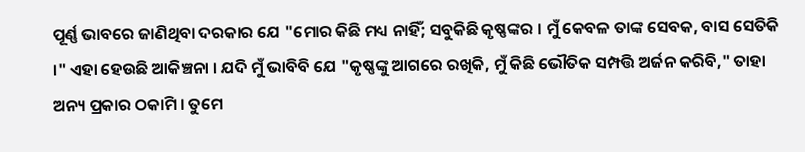ପୂର୍ଣ୍ଣ ଭାବରେ ଜାଣିଥିବା ଦରକାର ଯେ "ମୋର କିଛି ମଧ୍ୟ ନାହିଁ; ସବୁକିଛି କୃଷ୍ଣଙ୍କର । ମୁଁ କେବଳ ତାଙ୍କ ସେବକ, ବାସ ସେତିକି ।" ଏହା ହେଉଛି ଆକିଞ୍ଚନା । ଯଦି ମୁଁ ଭାବିବି ଯେ "କୃଷ୍ଣଙ୍କୁ ଆଗରେ ରଖିକି, ମୁଁ କିଛି ଭୌତିକ ସମ୍ପତ୍ତି ଅର୍ଜନ କରିବି," ତାହା ଅନ୍ୟ ପ୍ରକାର ଠକାମି । ତୁମେ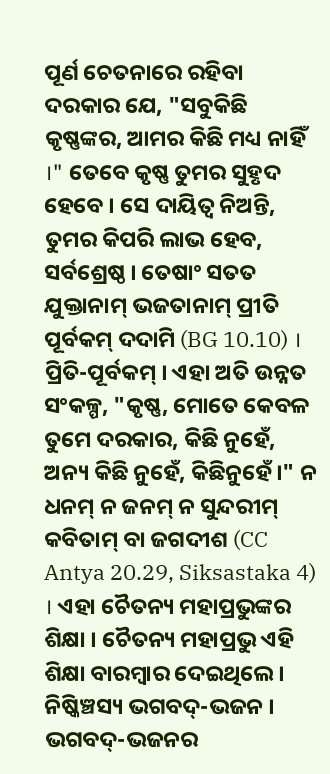ପୂର୍ଣ ଚେତନାରେ ରହିବା ଦରକାର ଯେ, "ସବୁକିଛି କୃଷ୍ଣଙ୍କର, ଆମର କିଛି ମଧ୍ୟ ନାହିଁ ।" ତେବେ କୃଷ୍ଣ ତୁମର ସୁହୃଦ ହେବେ । ସେ ଦାୟିତ୍ଵ ନିଅନ୍ତି, ତୁମର କିପରି ଲାଭ ହେବ, ସର୍ବଶ୍ରେଷ୍ଠ । ତେଷାଂ ସତତ ଯୁକ୍ତାନାମ୍ ଭଜତାନାମ୍ ପ୍ରୀତି ପୂର୍ବକମ୍ ଦଦାମି (BG 10.10) । ପ୍ରିତି-ପୂର୍ବକମ୍ । ଏହା ଅତି ଉନ୍ନତ ସଂକଳ୍ପ, "କୃଷ୍ଣ, ମୋତେ କେବଳ ତୁମେ ଦରକାର, କିଛି ନୁହେଁ, ଅନ୍ୟ କିଛି ନୁହେଁ, କିଛିନୁହେଁ ।" ନ ଧନମ୍ ନ ଜନମ୍ ନ ସୁନ୍ଦରୀମ୍ କବିତାମ୍ ବା ଜଗଦୀଶ (CC Antya 20.29, Siksastaka 4) । ଏହା ଚୈତନ୍ୟ ମହାପ୍ରଭୁଙ୍କର ଶିକ୍ଷା । ଚୈତନ୍ୟ ମହାପ୍ରଭୁ ଏହି ଶିକ୍ଷା ବାରମ୍ଵାର ଦେଇଥିଲେ । ନିଷ୍କିଞ୍ଚସ୍ୟ ଭଗବଦ୍-ଭଜନ । ଭଗବଦ୍-ଭଜନର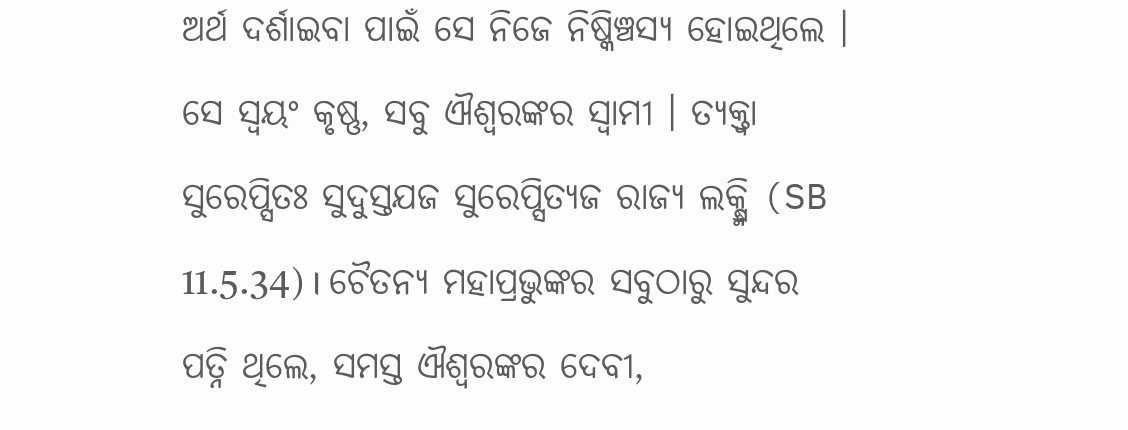ଅର୍ଥ ଦର୍ଶାଇବା ପାଇଁ ସେ ନିଜେ ନିଷ୍କିଞ୍ଚସ୍ୟ ହୋଇଥିଲେ । ସେ ସ୍ଵୟଂ କୃଷ୍ଣ, ସବୁ ଐଶ୍ଵରଙ୍କର ସ୍ଵାମୀ । ତ୍ୟକ୍ତ୍ଵା ସୁରେପ୍ସିତଃ ସୁଦୁସ୍ତଯଜ ସୁରେପ୍ସିତ୍ୟଜ ରାଜ୍ୟ ଲକ୍ଷ୍ମି (SB 11.5.34) । ଚୈତନ୍ୟ ମହାପ୍ରଭୁଙ୍କର ସବୁଠାରୁ ସୁନ୍ଦର ପତ୍ନି ଥିଲେ, ସମସ୍ତ ଐଶ୍ଵରଙ୍କର ଦେବୀ,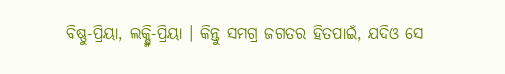ବିଷ୍ଣୁ-ପ୍ରିୟା, ଲକ୍ଷ୍ମି-ପ୍ରିୟା । କିନ୍ତୁ ସମଗ୍ର ଜଗତର ହିତପାଇଁ, ଯଦିଓ ସେ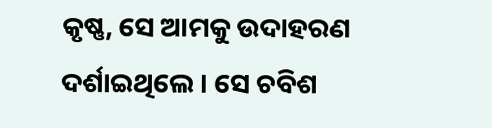କୃଷ୍ଣ, ସେ ଆମକୁ ଉଦାହରଣ ଦର୍ଶାଇଥିଲେ । ସେ ଚବିଶ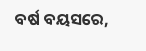ବର୍ଷ ବୟସରେ,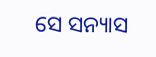ସେ ସନ୍ୟାସ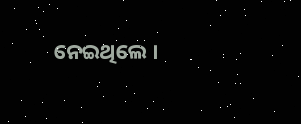ନେଇଥିଲେ ।